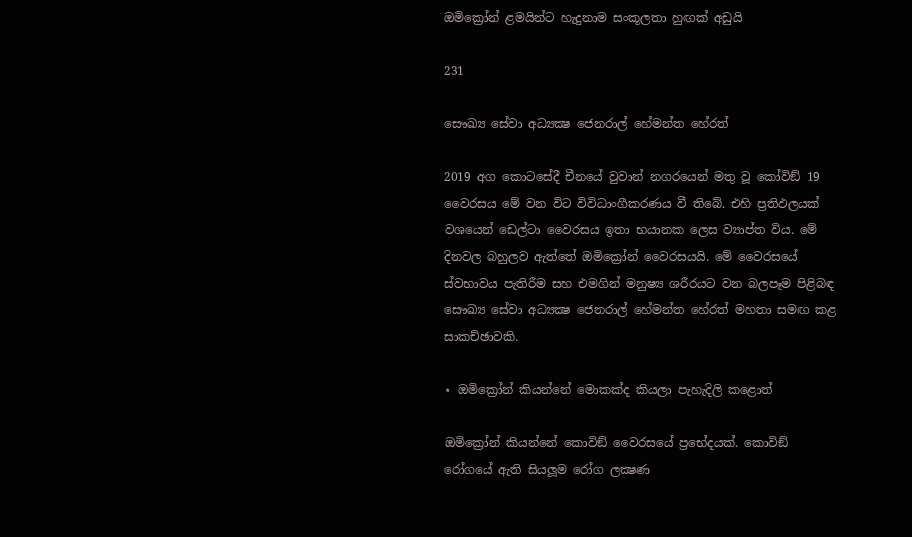ඔමික්‍රෝන් ළමයින්ට හැදුනාම සංකූලතා හුඟක් අඩුයි

231

සෞඛ්‍ය සේවා අධ්‍යක්‍ෂ ජෙනරාල් හේමන්ත හේරත්

2019 අග කොටසේදී චීනයේ වුවාන් නගරයෙන් මතු වූ කෝවිඞ් 19 වෛරසය මේ වන විට විවිධාංගීකරණය වී තිබේ. එහි ප්‍රතිඵලයක් වශයෙන් ඩෙල්ටා වෛරසය ඉතා භයානක ලෙස ව්‍යාප්ත විය. මේ දිනවල බහුලව ඇත්තේ ඔමික්‍රෝන් වෛරසයයි. මේ වෛරසයේ ස්වභාවය පැතිරීම සහ එමගින් මනුෂ්‍ය ශරීරයට වන බලපෑම පිළිබඳ සෞඛ්‍ය සේවා අධ්‍යක්‍ෂ ජෙනරාල් හේමන්ත හේරත් මහතා සමඟ කළ සාකච්ඡාවකි.

⋆ ඔමික්‍රෝන් කියන්නේ මොකක්ද කියලා පැහැදිලි කළොත්

ඔමික්‍රෝන් කියන්නේ කොවිඞ් වෛරසයේ ප්‍රභේදයක්. කොවිඞ් රෝගයේ ඇති සියලූම රෝග ලක්‍ෂණ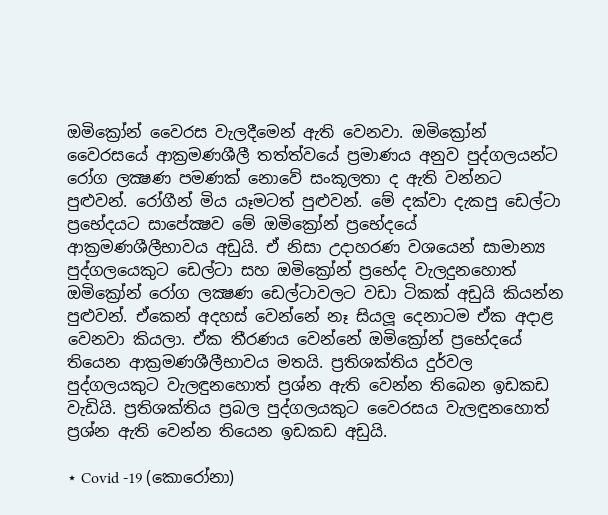ඔමික්‍රෝන් වෛරස වැලදීමෙන් ඇති වෙනවා. ඔමික්‍රෝන් වෛරසයේ ආක්‍රමණශීලී තත්ත්වයේ ප්‍රමාණය අනුව පුද්ගලයන්ට රෝග ලක්‍ෂණ පමණක් නොවේ සංකූලතා ද ඇති වන්නට පුළුවන්. රෝගීන් මිය යෑමටත් පුළුවන්. මේ දක්වා දැකපු ඩෙල්ටා ප්‍රභේදයට සාපේක්‍ෂව මේ ඔමික්‍රෝන් ප්‍රභේදයේ ආක්‍රමණශීලීභාවය අඩුයි. ඒ නිසා උදාහරණ වශයෙන් සාමාන්‍ය පුද්ගලයෙකුට ඩෙල්ටා සහ ඔමික්‍රෝන් ප්‍රභේද වැලදුනහොත් ඔමික්‍රෝන් රෝග ලක්‍ෂණ ඩෙල්ටාවලට වඩා ටිකක් අඩුයි කියන්න පුළුවන්. ඒකෙන් අදහස් වෙන්නේ නෑ සියලූ දෙනාටම ඒක අදාළ වෙනවා කියලා. ඒක තීරණය වෙන්නේ ඔමික්‍රෝන් ප්‍රභේදයේ තියෙන ආක්‍රමණශීලීභාවය මතයි. ප්‍රතිශක්තිය දුර්වල පුද්ගලයකුට වැලඳුනහොත් ප්‍රශ්න ඇති වෙන්න තිබෙන ඉඩකඩ වැඩියි. ප්‍රතිශක්තිය ප්‍රබල පුද්ගලයකුට වෛරසය වැලඳුනහොත් ප්‍රශ්න ඇති වෙන්න තියෙන ඉඩකඩ අඩුයි.

⋆ Covid -19 (කොරෝනා)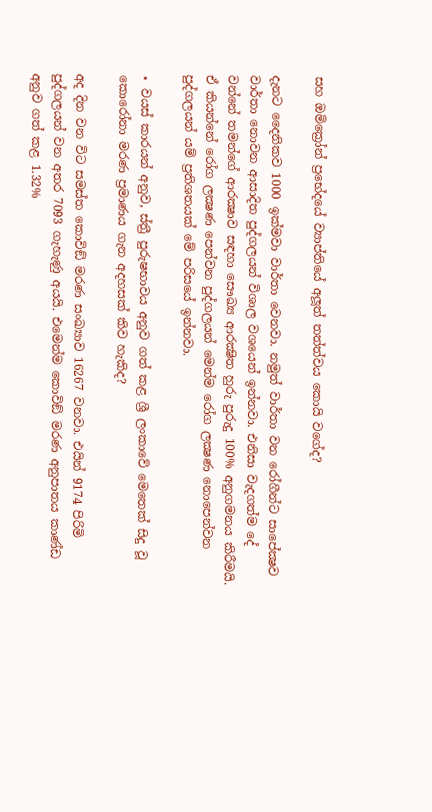සහ ඔමික්‍රෝන් ප්‍රභේදයේ ව්‍යාප්තියේ අලූත් තත්ත්වය කොයි වගේද?

දැනට දෛනිකව 1000 ඉක්මවා වාර්තා වෙනවා. නමුත් වාර්තා වන රෝගීන්ට සාපේක්‍ෂව වාර්තා නොවන ආසාදිත පුද්ගලයන් විශාල වශයෙන් ඉන්නවා. එනිසා වැදගත්ම දේ වන්නේ තමන්ගේ ආරක්‍ෂාව සඳහා සෞඛ්‍ය ආරක්‍ෂිත හුරු පුරුදු 100% අනුගමනය කිරීමයි. ඒ කියන්නේ රෝග ලක්‍ෂණ පෙන්වන පුද්ගලයන් මෙන්ම රෝග ලක්‍ෂණ නොපෙන්වන පුද්ගලයන් යම් ප්‍රතිශතයක් මේ පරිසයේ ඉන්නවා.

⋆ වයස් කාරයන් අනුව, ස්ත්‍රී පුරුෂභාවය අනුව ගත් කළ ශ්‍රී ලංකාවේ මෙතෙක් සිදු වූ කොරෝනා මරණ ප්‍රමාණය ගැන අදහසක් කිව හැකිද?

අද දින වන විට සමස්ත කොවිඞ් මරණ සංඛ්‍යාව 16267 වනවා. එයින් 9174 පිරිමි පුද්ගලයන් වන අතර 7093 ගැහැණු අයයි. එමෙන්ම කොවිඞ් මරණ අනුපාතය කාණ්ඩ අනුව ගත් කළ 1.32%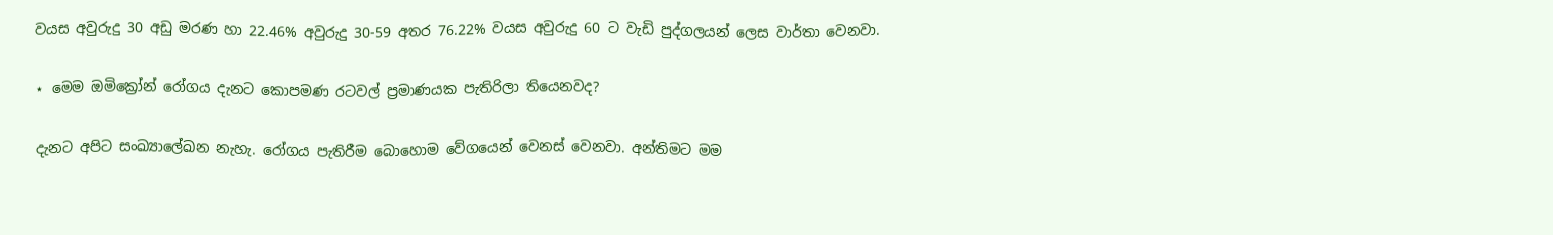වයස අවුරුදු 30 අඩු මරණ හා 22.46% අවුරුදු 30-59 අතර 76.22% වයස අවුරුදු 60 ට වැඩි පුද්ගලයන් ලෙස වාර්තා වෙනවා.

⋆ මෙම ඔමික්‍රෝන් රෝගය දැනට කොපමණ රටවල් ප්‍රමාණයක පැතිරිලා තියෙනවද?

දැනට අපිට සංඛ්‍යාලේඛන නැහැ. රෝගය පැතිරීම බොහොම වේගයෙන් වෙනස් වෙනවා. අන්තිමට මම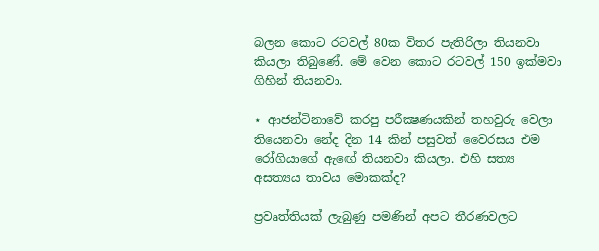බලන කොට රටවල් 80ක විතර පැතිරිලා තියනවා කියලා තිබුණේ. මේ වෙන කොට රටවල් 150 ඉක්මවා ගිහින් තියනවා.

⋆ ආජන්ටිනාවේ කරපු පරීක්‍ෂණයකින් තහවුරු වෙලා තියෙනවා නේද දින 14 කින් පසුවත් වෛරසය එම රෝගියාගේ ඇඟේ තියනවා කියලා. එහි සත්‍ය අසත්‍යය තාවය මොකක්ද?

ප්‍රවෘත්තියක් ලැබුණු පමණින් අපට තීරණවලට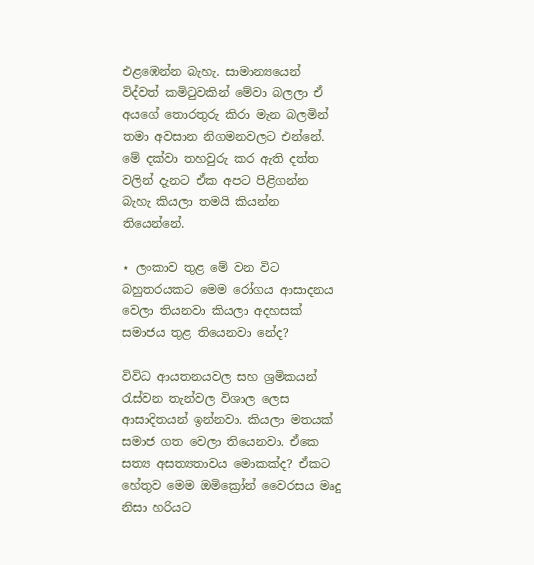එළඹෙන්න බැහැ. සාමාන්‍යයෙන් විද්වත් කමිටුවකින් මේවා බලලා ඒ අයගේ තොරතුරු කිරා මැන බලමින් තමා අවසාන නිගමනවලට එන්නේ. මේ දක්වා තහවුරු කර ඇති දත්ත වලින් දැනට ඒක අපට පිළිගන්න බැහැ කියලා තමයි කියන්න තියෙන්නේ.

⋆ ලංකාව තුළ මේ වන විට බහුතරයකට මෙම රෝගය ආසාදනය වෙලා තියනවා කියලා අදහසක් සමාජය තුළ තියෙනවා නේද?

විවිධ ආයතනයවල සහ ශ්‍රමිකයන් රැස්වන තැන්වල විශාල ලෙස ආසාදිතයන් ඉන්නවා. කියලා මතයක් සමාජ ගත වෙලා තියෙනවා. ඒකෙ සත්‍ය අසත්‍යතාවය මොකක්ද? ඒකට හේතුව මෙම ඔමික්‍රෝන් වෛරසය මෘදු නිසා හරියට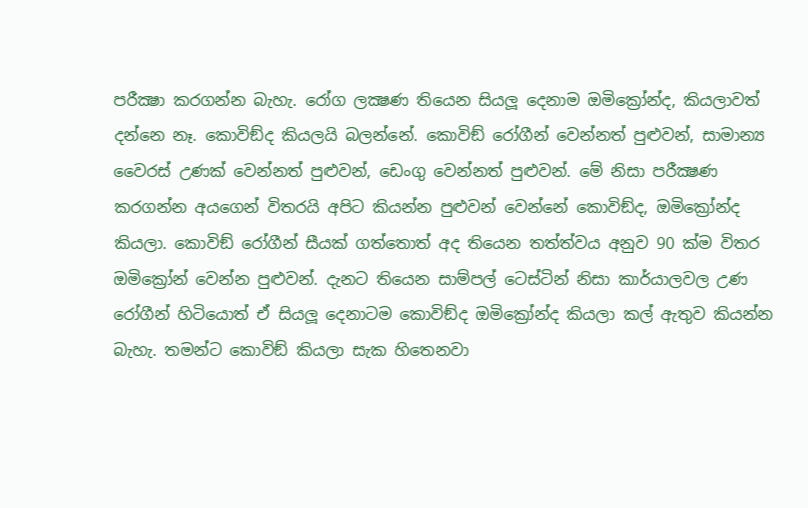පරීක්‍ෂා කරගන්න බැහැ. රෝග ලක්‍ෂණ තියෙන සියලූ දෙනාම ඔමික්‍රෝන්ද, කියලාවත් දන්නෙ නෑ. කොවිඞ්ද කියලයි බලන්නේ. කොවිඞ් රෝගීන් වෙන්නත් පුළුවන්, සාමාන්‍ය වෛරස් උණක් වෙන්නත් පුළුවන්, ඩෙංගු වෙන්නත් පුළුවන්. මේ නිසා පරීක්‍ෂණ කරගන්න අයගෙන් විතරයි අපිට කියන්න පුළුවන් වෙන්නේ කොවිඞ්ද, ඔමික්‍රෝන්ද කියලා. කොවිඞ් රෝගීන් සීයක් ගත්තොත් අද තියෙන තත්ත්වය අනුව 90 ක්ම විතර ඔමික්‍රෝන් වෙන්න පුළුවන්. දැනට තියෙන සාම්පල් ටෙස්ටින් නිසා කාර්යාලවල උණ රෝගීන් හිටියොත් ඒ සියලූ දෙනාටම කොවිඞ්ද ඔමික්‍රෝන්ද කියලා කල් ඇතුව කියන්න බැහැ. තමන්ට කොවිඞ් කියලා සැක හිතෙනවා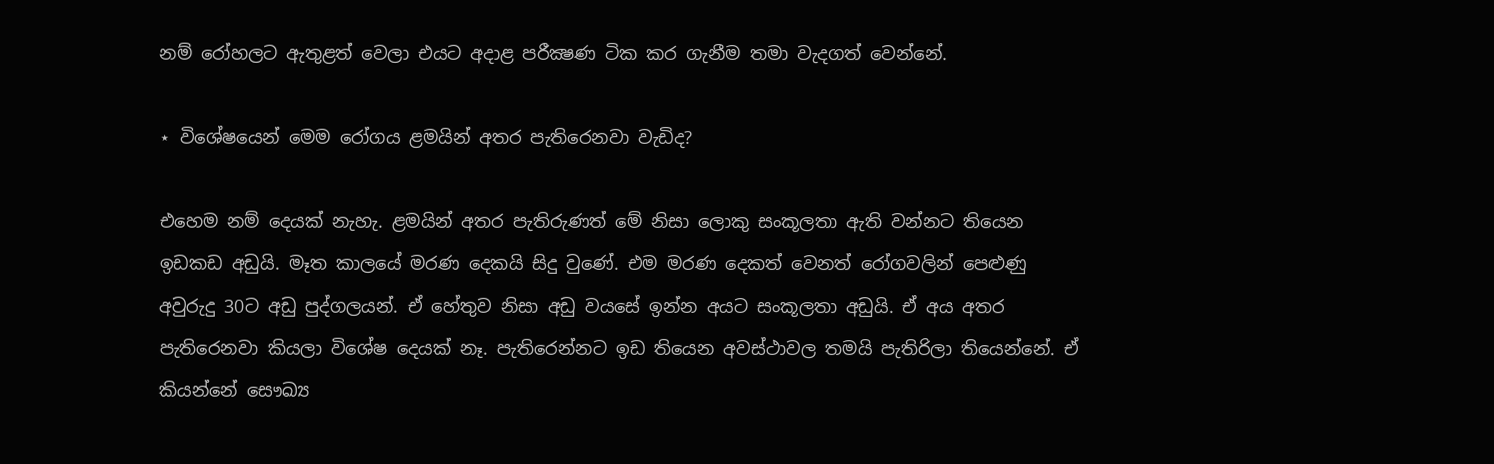නම් රෝහලට ඇතුළත් වෙලා එයට අදාළ පරීක්‍ෂණ ටික කර ගැනීම තමා වැදගත් වෙන්නේ.

⋆ විශේෂයෙන් මෙම රෝගය ළමයින් අතර පැතිරෙනවා වැඩිද?

එහෙම නම් දෙයක් නැහැ. ළමයින් අතර පැතිරුණත් මේ නිසා ලොකු සංකූලතා ඇති වන්නට තියෙන ඉඩකඩ අඩුයි. මෑත කාලයේ මරණ දෙකයි සිදු වුණේ. එම මරණ දෙකත් වෙනත් රෝගවලින් පෙළුණු අවුරුදු 30ට අඩු පුද්ගලයන්. ඒ හේතුව නිසා අඩු වයසේ ඉන්න අයට සංකූලතා අඩුයි. ඒ අය අතර පැතිරෙනවා කියලා විශේෂ දෙයක් නෑ. පැතිරෙන්නට ඉඩ තියෙන අවස්ථාවල තමයි පැතිරිලා තියෙන්නේ. ඒ කියන්නේ සෞඛ්‍ය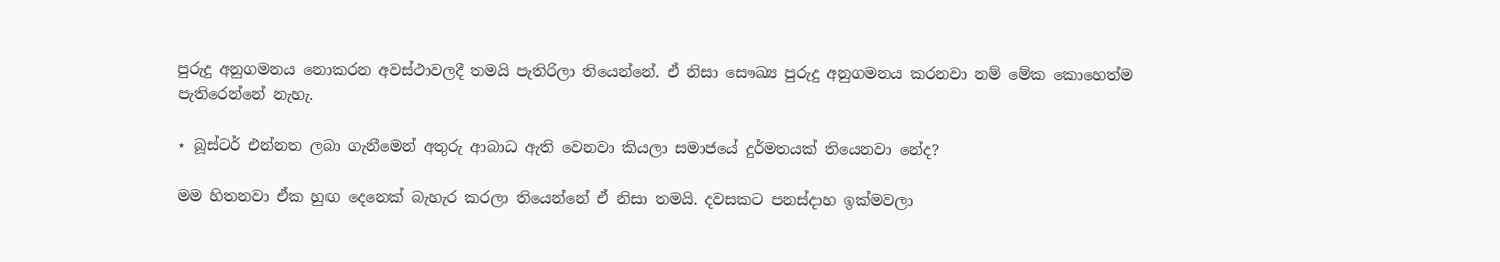පුරුදු අනුගමනය නොකරන අවස්ථාවලදී තමයි පැතිරිලා තියෙන්නේ. ඒ නිසා සෞඛ්‍ය පුරුදු අනුගමනය කරනවා නම් මේක කොහෙත්ම පැතිරෙන්නේ නැහැ.

⋆ බූස්ටර් එන්නත ලබා ගැනීමෙන් අතුරු ආබාධ ඇති වෙනවා කියලා සමාජයේ දුර්මතයක් තියෙනවා නේද?

මම හිතනවා ඒක හුඟ දෙනෙක් බැහැර කරලා තියෙන්නේ ඒ නිසා තමයි. දවසකට පනස්දාහ ඉක්මවලා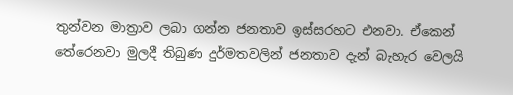තුන්වන මාත්‍රාව ලබා ගන්න ජනතාව ඉස්සරහට එනවා. ඒකෙන් තේරෙනවා මුලදී තිබුණ දුර්මතවලින් ජනතාව දැන් බැහැර වෙලයි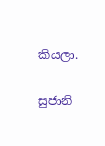කියලා.

සුජානි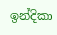ඉන්දිකා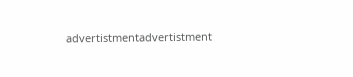advertistmentadvertistment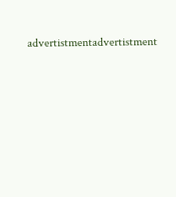advertistmentadvertistment